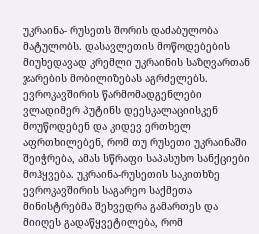უკრაინა- რუსეთს შორის დაძაბულობა მატულობს. დასავლეთის მოწოდებების მიუხედავად კრემლი უკრაინის საზღვართან ჯარების მობილიზებას აგრძელებს. ევროკავშირის წარმომადგენლები ვლადიმერ პუტინს დეესკალაციისკენ მოუწოდებენ და კიდევ ერთხელ აფრთხილებენ, რომ თუ რუსეთი უკრაინაში შეიჭრება, ამას სწრაფი საპასუხო სანქციები მოჰყვება. უკრაინა-რუსეთის საკითხზე ევროკავშირის საგარეო საქმეთა მინისტრებმა შეხვედრა გამართეს და მიიღეს გადაწყვეტილება, რომ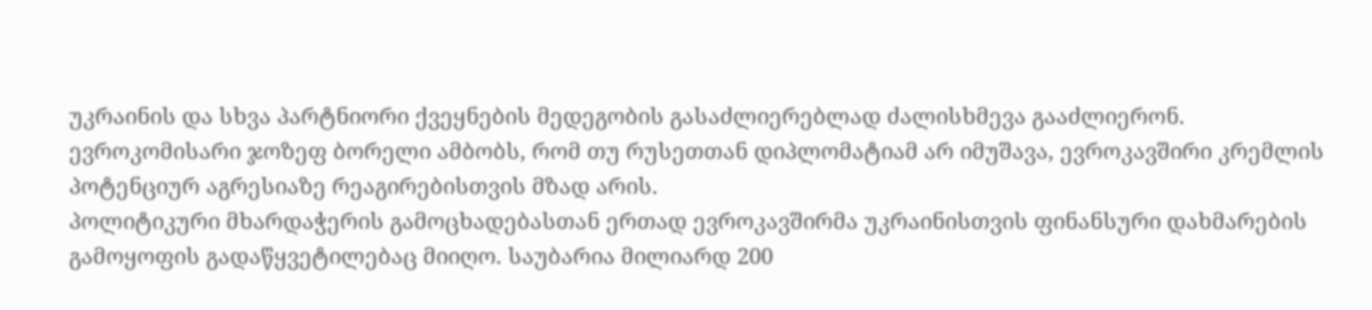უკრაინის და სხვა პარტნიორი ქვეყნების მედეგობის გასაძლიერებლად ძალისხმევა გააძლიერონ. ევროკომისარი ჯოზეფ ბორელი ამბობს, რომ თუ რუსეთთან დიპლომატიამ არ იმუშავა, ევროკავშირი კრემლის პოტენციურ აგრესიაზე რეაგირებისთვის მზად არის.
პოლიტიკური მხარდაჭერის გამოცხადებასთან ერთად ევროკავშირმა უკრაინისთვის ფინანსური დახმარების გამოყოფის გადაწყვეტილებაც მიიღო. საუბარია მილიარდ 200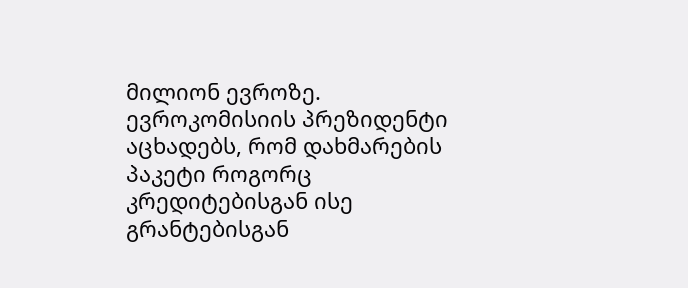მილიონ ევროზე. ევროკომისიის პრეზიდენტი აცხადებს, რომ დახმარების პაკეტი როგორც კრედიტებისგან ისე გრანტებისგან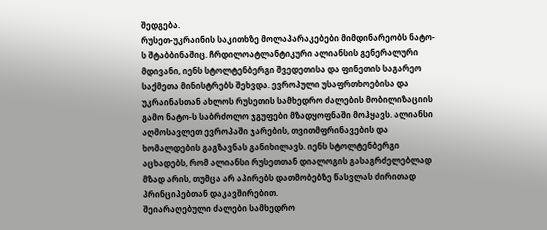შედგება.
რუსეთ-უკრაინის საკითხზე მოლაპარაკებები მიმდინარეობს ნატო-ს შტაბბინაშიც. ჩრდილოატლანტიკური ალიანსის გენერალური მდივანი, იენს სტოლტენბერგი შვედეთისა და ფინეთის საგარეო საქმეთა მინისტრებს შეხვდა. ევროპული უსაფრთხოებისა და უკრაინასთან ახლოს რუსეთის სამხედრო ძალების მობილიზაციის გამო ნატო-ს საბრძოლო ჯგუფები მზადყოფნაში მოჰყავს. ალიანსი აღმოსავლეთ ევროპაში ჯარების, თვითმფრინავების და ხომალდების გაგზავნას განიხილავს. იენს სტოლტენბერგი აცხადებს, რომ ალიანსი რუსეთთან დიალოგის გასაგრძელებლად მზად არის, თუმცა არ აპირებს დათმობებზე წასვლას ძირითად პრინციპებთან დაკავშირებით.
შეიარაღებული ძალები სამხედრო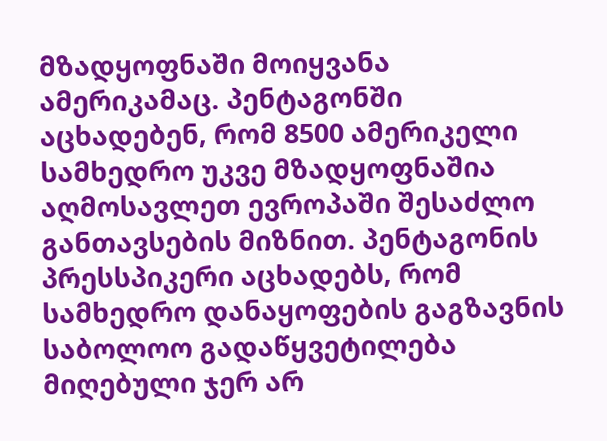მზადყოფნაში მოიყვანა ამერიკამაც. პენტაგონში აცხადებენ, რომ 8500 ამერიკელი სამხედრო უკვე მზადყოფნაშია აღმოსავლეთ ევროპაში შესაძლო განთავსების მიზნით. პენტაგონის პრესსპიკერი აცხადებს, რომ სამხედრო დანაყოფების გაგზავნის საბოლოო გადაწყვეტილება მიღებული ჯერ არ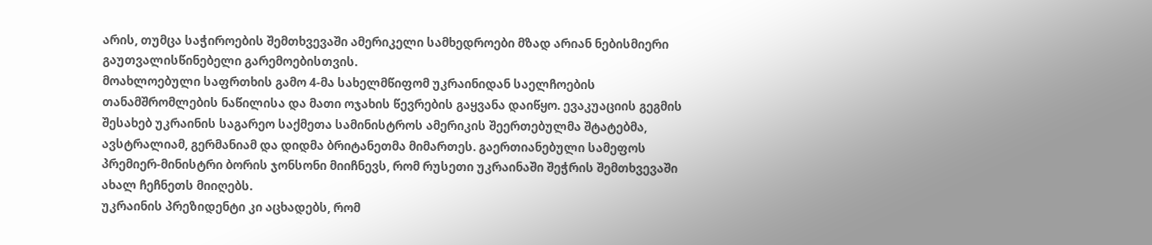არის, თუმცა საჭიროების შემთხვევაში ამერიკელი სამხედროები მზად არიან ნებისმიერი გაუთვალისწინებელი გარემოებისთვის.
მოახლოებული საფრთხის გამო 4-მა სახელმწიფომ უკრაინიდან საელჩოების თანამშრომლების ნაწილისა და მათი ოჯახის წევრების გაყვანა დაიწყო. ევაკუაციის გეგმის შესახებ უკრაინის საგარეო საქმეთა სამინისტროს ამერიკის შეერთებულმა შტატებმა, ავსტრალიამ, გერმანიამ და დიდმა ბრიტანეთმა მიმართეს. გაერთიანებული სამეფოს პრემიერ-მინისტრი ბორის ჯონსონი მიიჩნევს, რომ რუსეთი უკრაინაში შეჭრის შემთხვევაში ახალ ჩეჩნეთს მიიღებს.
უკრაინის პრეზიდენტი კი აცხადებს, რომ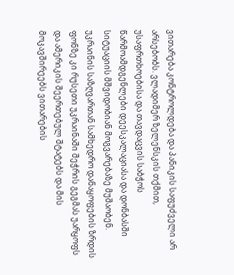ვითარება კონტროლდება და პანიკის საფუძველი არ არსებობს. ვლადიმერ ზელენსკის თქმით, უსაფრთხოებისა და თავდაცვის საბჭოს წარმოამდგენლები დეესკალაციასა და დონბასში სიტუაციის მშვიდობიან მოგვარებაზე მუშაობენ.
უკრაინის საზღვართან სამხედრო დანაყოფების ზრდის ფონზე კი რუსეთი უკრაინაში შეჭრის გეგმას უარყოფს და ამერიკის შეერთებულ შტატებს და მის მოკავშირეებს ვითარების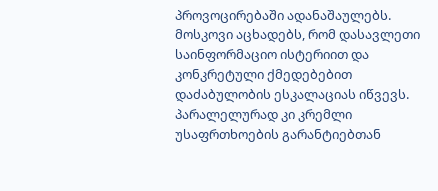პროვოცირებაში ადანაშაულებს. მოსკოვი აცხადებს, რომ დასავლეთი საინფორმაციო ისტერიით და კონკრეტული ქმედებებით დაძაბულობის ესკალაციას იწვევს. პარალელურად კი კრემლი უსაფრთხოების გარანტიებთან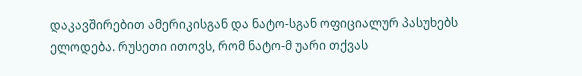დაკავშირებით ამერიკისგან და ნატო-სგან ოფიციალურ პასუხებს ელოდება. რუსეთი ითოვს, რომ ნატო-მ უარი თქვას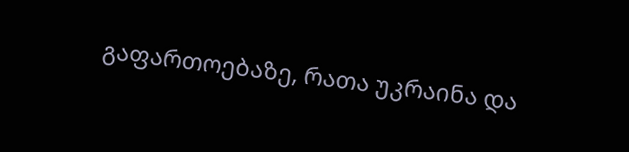გაფართოებაზე, რათა უკრაინა და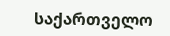საქართველო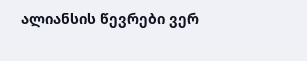ალიანსის წევრები ვერ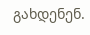გახდენენ.